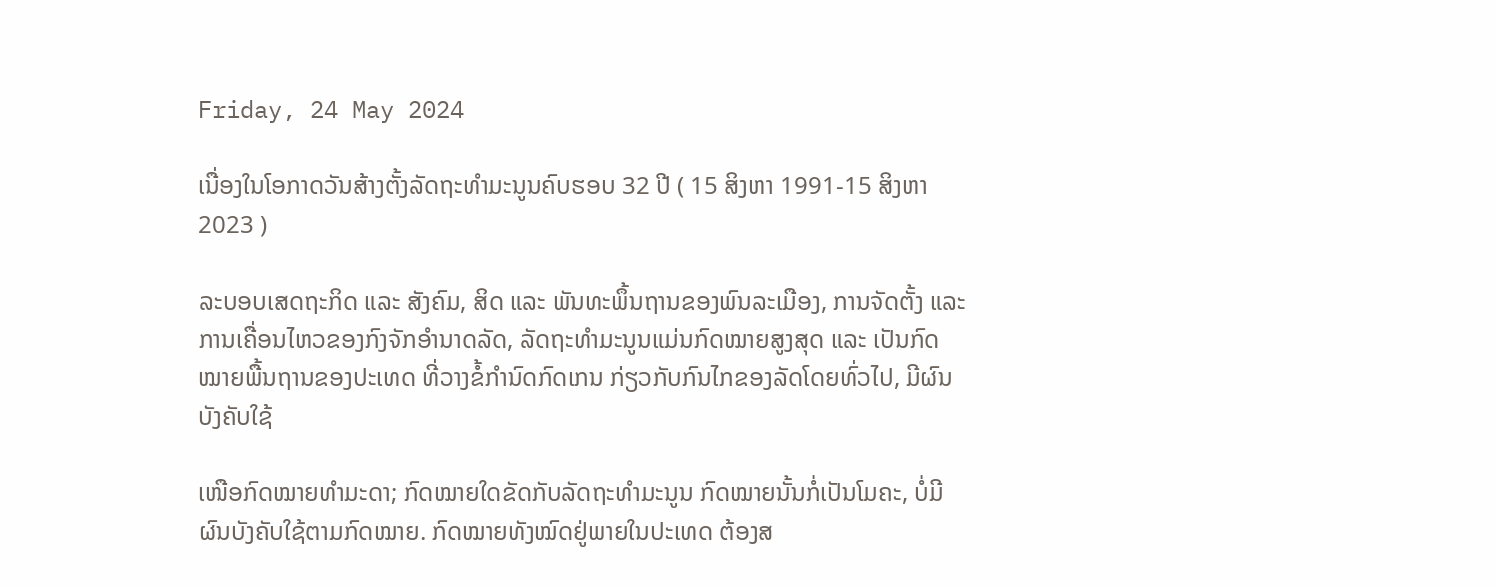Friday, 24 May 2024

ເນື່ອງໃນໂອກາດວັນສ້າງຕັ້ງລັດຖະທໍາມະນູນຄົບຮອບ 32 ປີ ( 15 ສິງຫາ 1991-15 ສິງຫາ 2023 )

ລະບອບເສດຖະກິດ ແລະ ສັງຄົມ, ສິດ ແລະ ພັນທະພຶ້ນຖານຂອງພົນລະເມືອງ, ການຈັດຕັ້ງ ແລະ ການເຄື່ອນໄຫວຂອງກົງຈັກອໍານາດລັດ, ລັດຖະທໍາມະນູນແມ່ນກົດໝາຍສູງສຸດ ແລະ ເປັນກົດໝາຍພື້ນຖານຂອງປະເທດ ທີ່ວາງຂໍ້ກໍານົດກົດເກນ ກ່ຽວກັບກົນໄກຂອງລັດໂດຍທົ່ວໄປ, ມີຜົນບັງຄັບໃຊ້

ເໜືອກົດໝາຍທໍາມະດາ; ກົດໝາຍໃດຂັດກັບລັດຖະທໍາມະນູນ ກົດໝາຍນັ້ນກໍ່ເປັນໂມຄະ, ບໍ່ມີຜົນບັງຄັບໃຊ້ຕາມກົດໝາຍ. ກົດໝາຍທັງໝົດຢູ່ພາຍໃນປະເທດ ຕ້ອງສ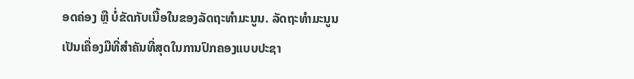ອດຄ່ອງ ຫຼື ບໍ່ຂັດກັບເນື້ອໃນຂອງລັດຖະທໍາມະນູນ. ລັດຖະທໍາມະນູນ ເປັນເຄື່ອງມືທີ່ສໍາຄັນທີ່ສຸດໃນການປົກຄອງແບບປະຊາ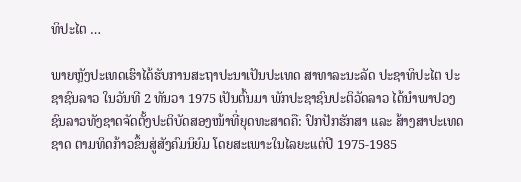ທິປະໄຕ …

ພາຍຫຼັງປະເທດເຮົາໄດ້ຮັບການສະຖາປະນາເປັນປະເທດ ສາທາລະນະລັດ ປະຊາທິປະໄຕ ປະຊາຊົນລາວ ໃນວັນທີ 2 ທັນວາ 1975 ເປັນຕົ້ນມາ ພັກປະຊາຊົນປະຕິວັດລາວ ໄດ້ນຳພາປວງຊົນລາວທັງຊາດຈັດຕັ້ງປະຕິບັດສອງໜ້າທີ່ຍຸດທະສາດຄື: ປົກປັກຮັກສາ ແລະ ສ້າງສາປະເທດຊາດ ຕາມທິດກ້າວຂຶ້ນສູ່ສັງຄົມນິຍົມ ໂດຍສະເພາະໃນໄລຍະແຕ່ປີ 1975-1985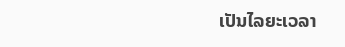ເປັນໄລຍະເວລາ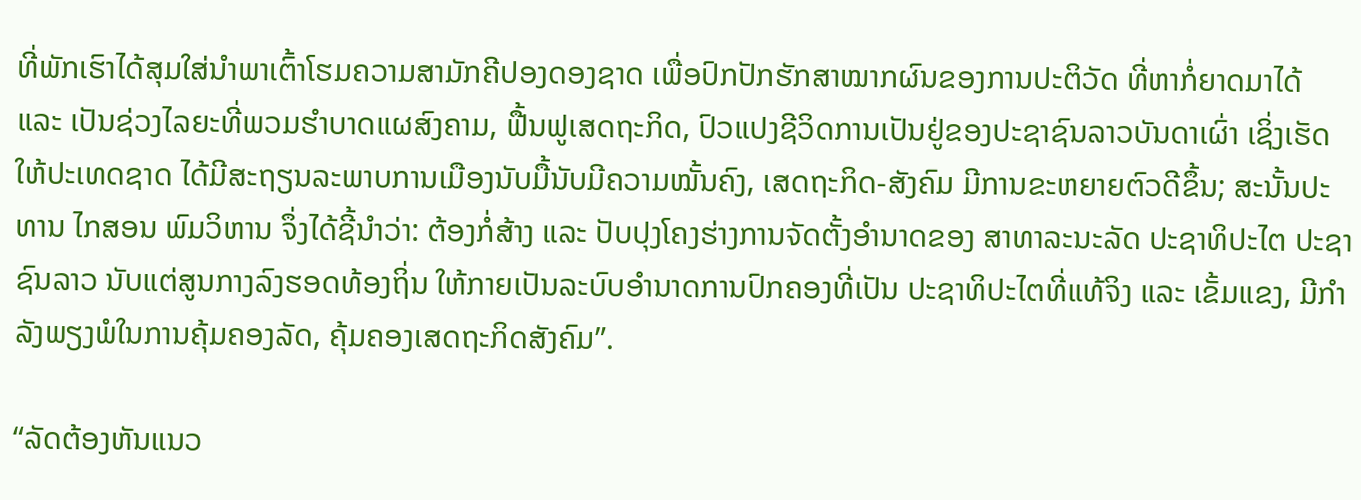ທີ່ພັກເຮົາໄດ້ສຸມໃສ່ນຳພາເຕົ້າໂຮມຄວາມສາມັກຄີປອງດອງຊາດ ເພື່ອປົກປັກຮັກສາໝາກຜົນຂອງການປະຕິວັດ ທີ່ຫາກໍ່ຍາດມາໄດ້  ແລະ ເປັນຊ່ວງໄລຍະທີ່ພວມຮຳບາດແຜສົງຄາມ, ຟື້ນຟູເສດຖະກິດ, ປົວແປງຊີວິດການເປັນຢູ່ຂອງປະຊາຊົນລາວບັນດາເຜົ່າ ເຊິ່ງເຮັດໃຫ້ປະເທດຊາດ ໄດ້ມີສະຖຽນລະພາບການເມືອງນັບມື້ນັບມີຄວາມໝັ້ນຄົງ, ເສດຖະກິດ-ສັງຄົມ ມີການຂະຫຍາຍຕົວດີຂຶ້ນ; ສະນັ້ນປະທານ ໄກສອນ ພົມວິຫານ ຈຶ່ງໄດ້ຊີ້ນຳວ່າ: ຕ້ອງກໍ່ສ້າງ ແລະ ປັບປຸງໂຄງຮ່າງການຈັດຕັ້ງອຳນາດຂອງ ສາທາລະນະລັດ ປະຊາທິປະໄຕ ປະຊາຊົນລາວ ນັບແຕ່ສູນກາງລົງຮອດທ້ອງຖິ່ນ ໃຫ້ກາຍເປັນລະບົບອຳນາດການປົກຄອງທີ່ເປັນ ປະຊາທິປະໄຕທີ່ແທ້ຈິງ ແລະ ເຂັ້ມແຂງ, ມີກຳລັງພຽງພໍໃນການຄຸ້ມຄອງລັດ, ຄຸ້ມຄອງເສດຖະກິດສັງຄົມ”.

“ລັດຕ້ອງຫັນແນວ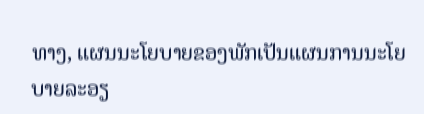ທາງ, ແຜນນະໂຍບາຍຂອງພັກເປັນແຜນການນະໂຍບາຍລະອຽ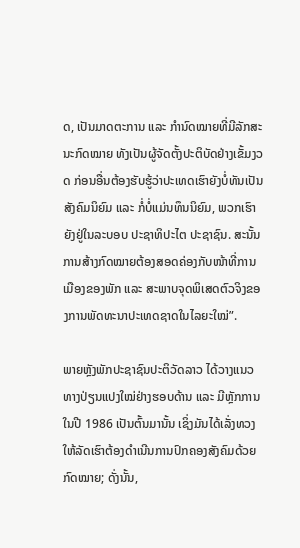ດ, ເປັນມາດຕະການ ແລະ ກຳນົດໝາຍທີ່ມີລັກສະນະກົດໝາຍ ທັງເປັນຜູ້ຈັດຕັ້ງປະຕິບັດຢ່າງເຂັ້ມງວດ ກ່ອນອື່ນຕ້ອງຮັບຮູ້ວ່າປະເທດເຮົາຍັງບໍ່ທັນເປັນສັງຄົມນິຍົມ ແລະ ກໍ່ບໍ່ແມ່ນທຶນນິຍົມ, ພວກເຮົາຍັງຢູ່ໃນລະບອບ ປະຊາທິປະໄຕ ປະຊາຊົນ. ສະນັ້ນ ການສ້າງກົດໝາຍຕ້ອງສອດຄ່ອງກັບໜ້າທີ່ການເມືອງຂອງພັກ ແລະ ສະພາບຈຸດພິເສດຕົວຈິງຂອງການພັດທະນາປະເທດຊາດໃນໄລຍະໃໝ່”.

ພາຍຫຼັງພັກປະຊາຊົນປະຕິວັດລາວ ໄດ້ວາງແນວທາງປ່ຽນແປງໃໝ່ຢ່າງຮອບດ້ານ ແລະ ມີຫຼັກການ ໃນປີ 1986 ເປັນຕົ້ນມານັ້ນ ເຊິ່ງມັນໄດ້ເລັ່ງທວງໃຫ້ລັດເຮົາຕ້ອງດຳເນີນການປົກຄອງສັງຄົມດ້ວຍກົດໝາຍ; ດັ່ງນັ້ນ,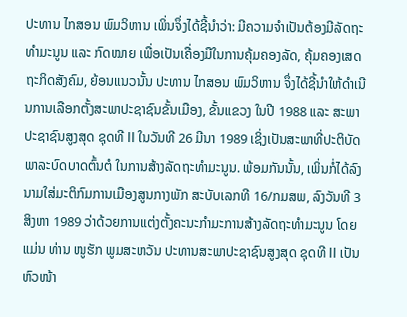ປະທານ ໄກສອນ ພົມວິຫານ ເພິ່ນຈຶ່ງໄດ້ຊີ້ນຳວ່າ: ມີຄວາມຈຳເປັນຕ້ອງມີລັດຖະທຳມະນູນ ແລະ ກົດໝາຍ ເພື່ອເປັນເຄື່ອງມືໃນການຄຸ້ມຄອງລັດ, ຄຸ້ມຄອງເສດຖະກິດສັງຄົມ, ຍ້ອນແນວນັ້ນ ປະທານ ໄກສອນ ພົມວິຫານ ຈຶ່ງໄດ້ຊີ້ນຳໃຫ້ດຳເນີນການເລືອກຕັ້ງສະພາປະຊາຊົນຂັ້ນເມືອງ, ຂັ້ນແຂວງ ໃນປີ 1988 ແລະ ສະພາປະຊາຊົນສູງສຸດ ຊຸດທີ II ໃນວັນທີ 26 ມີນາ 1989 ເຊິ່ງເປັນສະພາທີ່ປະຕິບັດພາລະບົດບາດຕົ້ນຕໍ ໃນການສ້າງລັດຖະທຳມະນູນ. ພ້ອມກັນນັ້ນ, ເພິ່ນກໍ່ໄດ້ລົງນາມໃສ່ມະຕິກົມການເມືອງສູນກາງພັກ ສະບັບເລກທີ 16/ກມສພ, ລົງວັນທີ 3 ສິງຫາ 1989 ວ່າດ້ວຍການແຕ່ງຕັ້ງຄະນະກຳມະການສ້າງລັດຖະທຳມະນູນ ໂດຍແມ່ນ ທ່ານ ໜູຮັກ ພູມສະຫວັນ ປະທານສະພາປະຊາຊົນສູງສຸດ ຊຸດທີ II ເປັນຫົວໜ້າ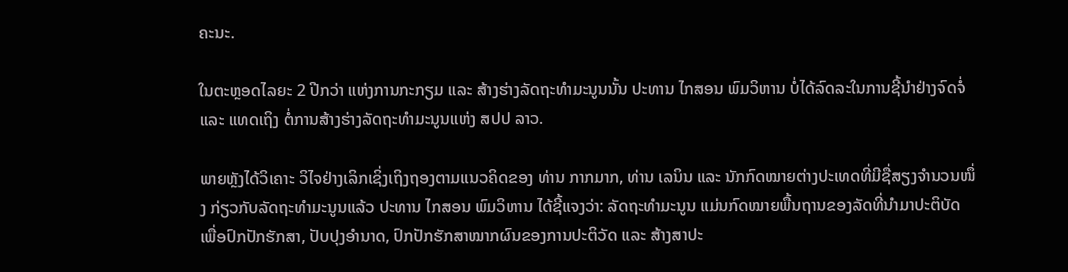ຄະນະ.

ໃນຕະຫຼອດໄລຍະ 2 ປີກວ່າ ແຫ່ງການກະກຽມ ແລະ ສ້າງຮ່າງລັດຖະທຳມະນູນນັ້ນ ປະທານ ໄກສອນ ພົມວິຫານ ບໍ່ໄດ້ລົດລະໃນການຊີ້ນຳຢ່າງຈົດຈໍ່ ແລະ ແທດເຖິງ ຕໍ່ການສ້າງຮ່າງລັດຖະທຳມະນູນແຫ່ງ ສປປ ລາວ.

ພາຍຫຼັງໄດ້ວິເຄາະ ວິໄຈຢ່າງເລິກເຊິ່ງເຖິງຖອງຕາມແນວຄິດຂອງ ທ່ານ ກາກມາກ, ທ່ານ ເລນິນ ແລະ ນັກກົດໝາຍຕ່າງປະເທດທີ່ມີຊື່ສຽງຈໍານວນໜຶ່ງ ກ່ຽວກັບລັດຖະທຳມະນູນແລ້ວ ປະທານ ໄກສອນ ພົມວິຫານ ໄດ້ຊີ້ແຈງວ່າ: ລັດຖະທຳມະນູນ ແມ່ນກົດໝາຍພື້ນຖານຂອງລັດທີ່ນຳມາປະຕິບັດ ເພື່ອປົກປັກຮັກສາ, ປັບປຸງອຳນາດ, ປົກປັກຮັກສາໝາກຜົນຂອງການປະຕິວັດ ແລະ ສ້າງສາປະ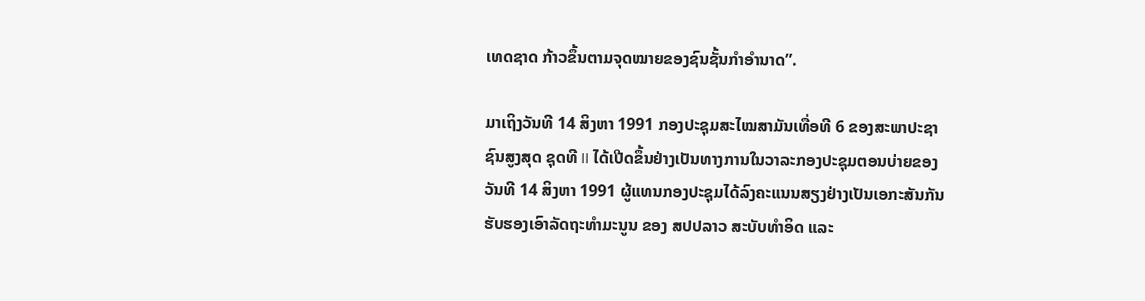ເທດຊາດ ກ້າວຂຶ້ນຕາມຈຸດໝາຍຂອງຊົນຊັ້ນກຳອຳນາດ”.

ມາເຖິງວັນທີ 14 ສິງຫາ 1991 ກອງປະຊຸມສະໄໝສາມັນເທື່ອທີ 6 ຂອງສະພາປະຊາຊົນສູງສຸດ ຊຸດທີ II ໄດ້ເປີດຂຶ້ນຢ່າງເປັນທາງການໃນວາລະກອງປະຊຸມຕອນບ່າຍຂອງວັນທີ 14 ສິງຫາ 1991 ຜູ້ແທນກອງປະຊຸມໄດ້ລົງຄະແນນສຽງຢ່າງເປັນເອກະສັນກັນຮັບຮອງເອົາລັດຖະທຳມະນູນ ຂອງ ສປປລາວ ສະບັບທໍາອິດ ແລະ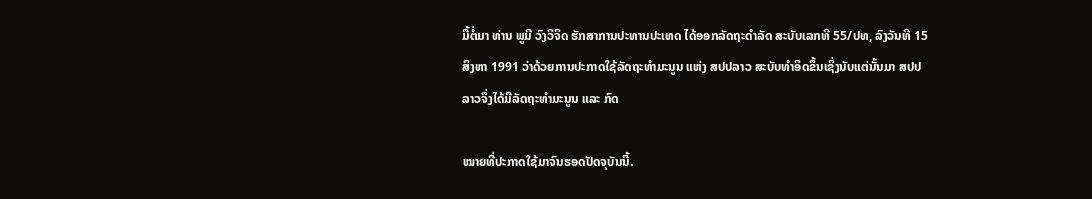ມື້ຕໍ່ມາ ທ່ານ ພູມີ ວົງວິຈິດ ຮັກສາການປະທານປະເທດ ໄດ້ອອກລັດຖະດໍາລັດ ສະບັບເລກທີ 55/ປທ, ລົງວັນທີ 15 ສິງຫາ 1991 ວ່າດ້ວຍການປະກາດໃຊ້ລັດຖະທໍາມະນູນ ແຫ່ງ ສປປລາວ ສະບັບທໍາອິດຂຶ້ນເຊິ່ງນັບແຕ່ນັ້ນມາ ສປປ ລາວຈຶ່ງໄດ້ມີລັດຖະທໍາມະນູນ ແລະ ກົດ

ໝາຍທີ່ປະກາດໃຊ້ມາຈົນຮອດປັດຈຸບັນນີ້.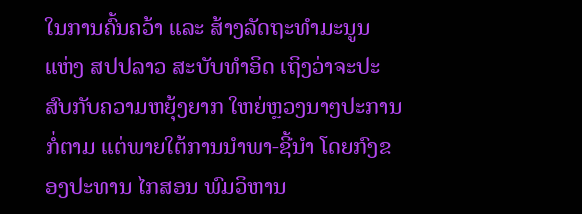ໃນການຄົ້ນຄວ້າ ແລະ ສ້າງລັດຖະທໍາມະນູນ ແຫ່ງ ສປປລາວ ສະບັບທໍາອິດ ເຖິງວ່າຈະປະສົບກັບຄວາມຫຍຸ້ງຍາກ ໃຫຍ່ຫຼວງນາໆປະການກໍ່ຕາມ ແຕ່ພາຍໃຕ້ການນໍາພາ-ຊີ້ນໍາ ໂດຍກົງຂອງປະທານ ໄກສອນ ພົມວິຫານ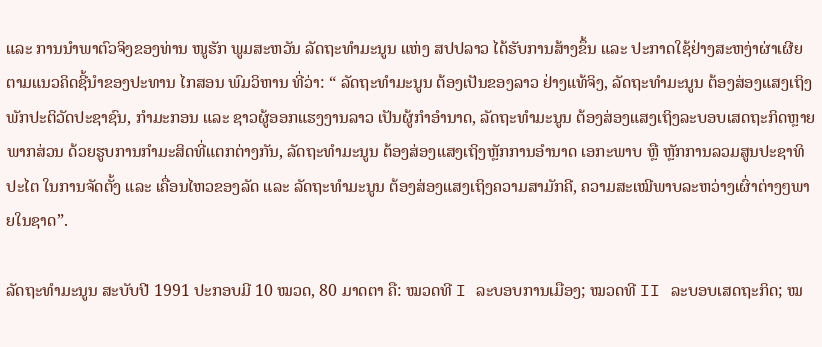ແລະ ການນໍາພາຕົວຈິງຂອງທ່ານ ໜູຮັກ ພູມສະຫວັນ ລັດຖະທໍາມະນູນ ແຫ່ງ ສປປລາວ ໄດ້ຮັບການສ້າງຂຶ້ນ ແລະ ປະກາດໃຊ້ຢ່າງສະຫງ່າຜ່າເຜີຍ ຕາມແນວຄິດຊີ້ນໍາຂອງປະທານ ໄກສອນ ພົມວິຫານ ທີ່ວ່າ: “ ລັດຖະທໍາມະນູນ ຕ້ອງເປັນຂອງລາວ ຢ່າງແທ້ຈິງ, ລັດຖະທໍາມະນູນ ຕ້ອງສ່ອງແສງເຖິງພັກປະຕິວັດປະຊາຊົນ, ກໍາມະກອນ ແລະ ຊາວຜູ້ອອກແຮງງານລາວ ເປັນຜູ້ກໍາອໍານາດ, ລັດຖະທໍາມະນູນ ຕ້ອງສ່ອງແສງເຖິງລະບອບເສດຖະກິດຫຼາຍພາກສ່ວນ ດ້ວຍຮູບການກໍາມະສິດທີ່ແຕກຕ່າງກັນ, ລັດຖະທໍາມະນູນ ຕ້ອງສ່ອງແສງເຖິງຫຼັກການອໍານາດ ເອກະພາບ ຫຼື ຫຼັກການລວມສູນປະຊາທິປະໄຕ ໃນການຈັດຕັ້ງ ແລະ ເຄື່ອນໄຫວຂອງລັດ ແລະ ລັດຖະທໍາມະນູນ ຕ້ອງສ່ອງແສງເຖິງຄວາມສາມັກຄີ, ຄວາມສະເໝີພາບລະຫວ່າງເຜົ່າຕ່າງໆພາຍໃນຊາດ”.

ລັດຖະທໍາມະນູນ ສະບັບປີ 1991 ປະກອບມີ 10 ໝວດ, 80 ມາດຕາ ຄື: ໝວດທີ I ລະບອບການເມືອງ; ໝວດທີ II ລະບອບເສດຖະກິດ; ໝ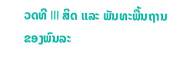ວດທີ III ສິດ ແລະ ພັນທະພື້ນຖານຂອງພົນລະ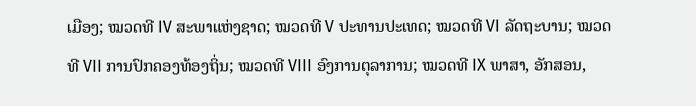ເມືອງ; ໝວດທີ IV ສະພາແຫ່ງຊາດ; ໝວດທີ V ປະທານປະເທດ; ໝວດທີ VI ລັດຖະບານ; ໝວດທີ VII ການປົກຄອງທ້ອງຖິ່ນ; ໝວດທີ VIII ອົງການຕຸລາການ; ໝວດທີ IX ພາສາ, ອັກສອນ,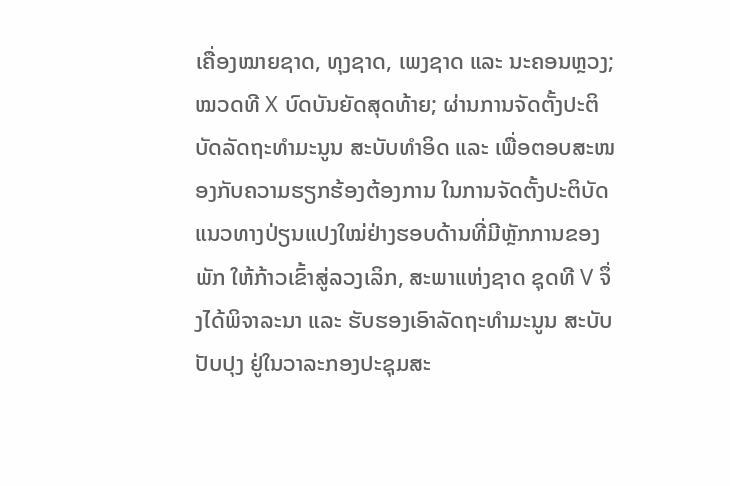ເຄື່ອງໝາຍຊາດ, ທຸງຊາດ, ເພງຊາດ ແລະ ນະຄອນຫຼວງ; ໝວດທີ X ບົດບັນຍັດສຸດທ້າຍ; ຜ່ານການຈັດຕັ້ງປະຕິບັດລັດຖະທໍາມະນູນ ສະບັບທໍາອິດ ແລະ ເພື່ອຕອບສະໜອງກັບຄວາມຮຽກຮ້ອງຕ້ອງການ ໃນການຈັດຕັ້ງປະຕິບັດແນວທາງປ່ຽນແປງໃໝ່ຢ່າງຮອບດ້ານທີ່ມີຫຼັກການຂອງພັກ ໃຫ້ກ້າວເຂົ້າສູ່ລວງເລິກ, ສະພາແຫ່ງຊາດ ຊຸດທີ V ຈຶ່ງໄດ້ພິຈາລະນາ ແລະ ຮັບຮອງເອົາລັດຖະທຳມະນູນ ສະບັບປັບປຸງ ຢູ່ໃນວາລະກອງປະຊຸມສະ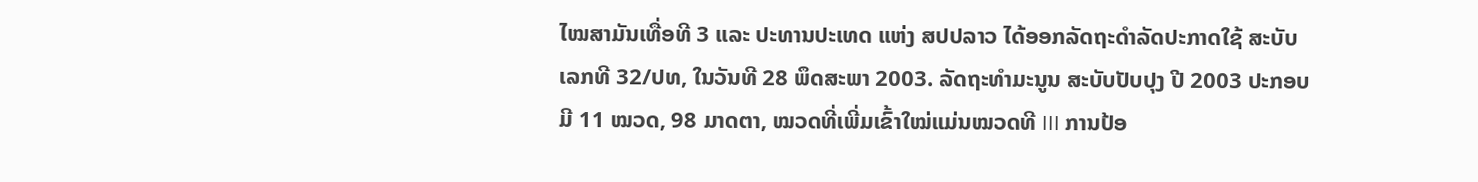ໄໝສາມັນເທື່ອທີ 3 ແລະ ປະທານປະເທດ ແຫ່ງ ສປປລາວ ໄດ້ອອກລັດຖະດໍາລັດປະກາດໃຊ້ ສະບັບເລກທີ 32/ປທ, ໃນວັນທີ 28 ພຶດສະພາ 2003. ລັດຖະທຳມະນູນ ສະບັບປັບປຸງ ປີ 2003 ປະກອບມີ 11 ໝວດ, 98 ມາດຕາ, ໝວດທີ່ເພີ່ມເຂົ້າໃໝ່ແມ່ນໝວດທີ III ການປ້ອ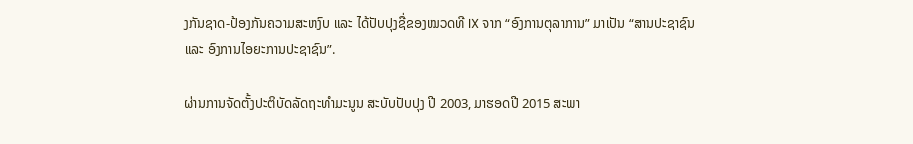ງກັນຊາດ-ປ້ອງກັນຄວາມສະຫງົບ ແລະ ໄດ້ປັບປຸງຊື່ຂອງໝວດທີ IX ຈາກ “ອົງການຕຸລາການ” ມາເປັນ “ສານປະຊາຊົນ ແລະ ອົງການໄອຍະການປະຊາຊົນ”.

ຜ່ານການຈັດຕັ້ງປະຕິບັດລັດຖະທໍາມະນູນ ສະບັບປັບປຸງ ປີ 2003, ມາຮອດປີ 2015 ສະພາ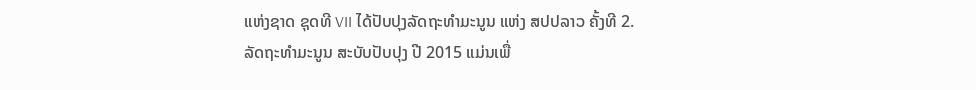ແຫ່ງຊາດ ຊຸດທີ VII ໄດ້ປັບປຸງລັດຖະທໍາມະນູນ ແຫ່ງ ສປປລາວ ຄັ້ງທີ 2. ລັດຖະທຳມະນູນ ສະບັບປັບປຸງ ປີ 2015 ແມ່ນເພື່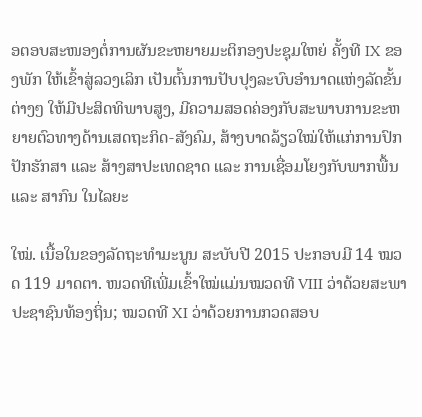ອຕອບສະໜອງຕໍ່ການຜັນຂະຫຍາຍມະຕິກອງປະຊຸມໃຫຍ່ ຄັ້ງທີ IX ຂອງພັກ ໃຫ້ເຂົ້າສູ່ລວງເລິກ ເປັນຕົ້ນການປັບປຸງລະບົບອຳນາດແຫ່ງລັດຂັ້ນຕ່າງໆ ໃຫ້ມີປະສິດທິພາບສູງ, ມີຄວາມສອດຄ່ອງກັບສະພາບການຂະຫຍາຍຕົວທາງດ້ານເສດຖະກິດ-ສັງຄົມ, ສ້າງບາດລ້ຽວໃໝ່ໃຫ້ແກ່ການປົກປັກຮັກສາ ແລະ ສ້າງສາປະເທດຊາດ ແລະ ການເຊື່ອມໂຍງກັບພາກພື້ນ ແລະ ສາກົນ ໃນໄລຍະ

ໃໝ່. ເນື້ອໃນຂອງລັດຖະທຳມະນູນ ສະບັບປີ 2015 ປະກອບມີ 14 ໝວດ 119 ມາດຕາ. ໜວດທີເພີ່ມເຂົ້າໃໝ່ແມ່ນໝວດທີ VIII ວ່າດ້ວຍສະພາປະຊາຊົນທ້ອງຖິ່ນ; ໝວດທີ XI ວ່າດ້ວຍການກວດສອບ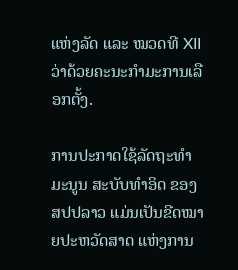ແຫ່ງລັດ ແລະ ໝວດທີ XII ວ່າດ້ວຍຄະນະກຳມະການເລືອກຕັ້ງ.

ການປະກາດໃຊ້ລັດຖະທຳມະນູນ ສະບັບທຳອິດ ຂອງ ສປປລາວ ແມ່ນເປັນຂີດໝາຍປະຫວັດສາດ ແຫ່ງການ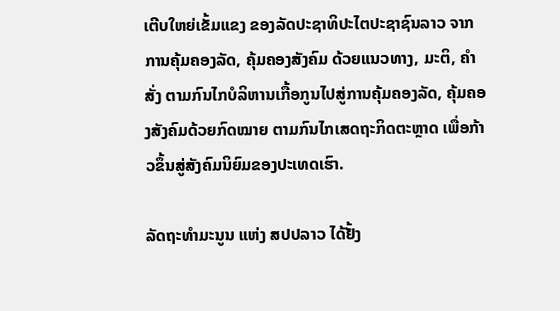ເຕີບໃຫຍ່ເຂັ້ມແຂງ ຂອງລັດປະຊາທິປະໄຕປະຊາຊົນລາວ ຈາກການຄຸ້ມຄອງລັດ, ຄຸ້ມຄອງສັງຄົມ ດ້ວຍແນວທາງ, ມະຕິ, ຄຳສັ່ງ ຕາມກົນໄກບໍລິຫານເກື້ອກູນໄປສູ່ການຄຸ້ມຄອງລັດ, ຄຸ້ມຄອງສັງຄົມດ້ວຍກົດໝາຍ ຕາມກົນໄກເສດຖະກິດຕະຫຼາດ ເພື່ອກ້າວຂຶ້ນສູ່ສັງຄົມນິຍົມຂອງປະເທດເຮົາ.

ລັດຖະທຳມະນູນ ແຫ່ງ ສປປລາວ ໄດ້ຢັ້ງ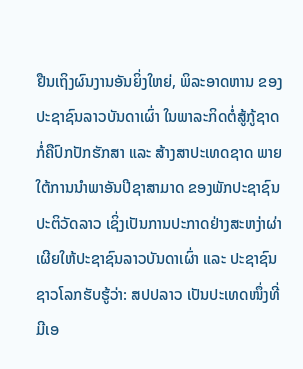ຢືນເຖິງຜົນງານອັນຍິ່ງໃຫຍ່, ພິລະອາດຫານ ຂອງປະຊາຊົນລາວບັນດາເຜົ່າ ໃນພາລະກິດຕໍ່ສູ້ກູ້ຊາດ ກໍ່ຄືປົກປັກຮັກສາ ແລະ ສ້າງສາປະເທດຊາດ ພາຍໃຕ້ການນຳພາອັນປີຊາສາມາດ ຂອງພັກປະຊາຊົນປະຕິວັດລາວ ເຊິ່ງເປັນການປະກາດຢ່າງສະຫງ່າຜ່າເຜີຍໃຫ້ປະຊາຊົນລາວບັນດາເຜົ່າ ແລະ ປະຊາຊົນຊາວໂລກຮັບຮູ້ວ່າ: ສປປລາວ ເປັນປະເທດໜຶ່ງທີ່ມີເອ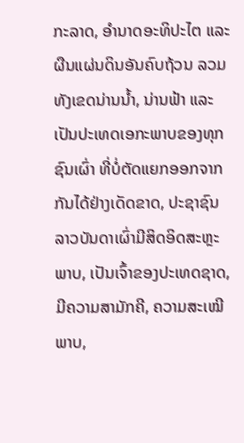ກະລາດ, ອຳນາດອະທິປະໄຕ ແລະ ຜືນແຜ່ນດິນອັນຄົບຖ້ວນ ລວມທັງເຂດນ່ານນ້ຳ, ນ່ານຟ້າ ແລະ ເປັນປະເທດເອກະພາບຂອງທຸກຊົນເຜົ່າ ທີ່ບໍ່ຕັດແຍກອອກຈາກກັນໄດ້ຢ່າງເດັດຂາດ, ປະຊາຊົນລາວບັນດາເຜົ່າມີສິດອິດສະຫຼະພາບ, ເປັນເຈົ້າຂອງປະເທດຊາດ, ມີຄວາມສາມັກຄີ, ຄວາມສະເໝີພາບ,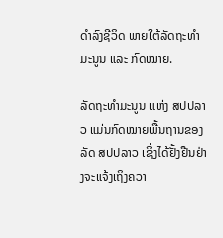ດຳລົງຊີວິດ ພາຍໃຕ້ລັດຖະທຳມະນູນ ແລະ ກົດໝາຍ.

ລັດຖະທຳມະນູນ ແຫ່ງ ສປປລາວ ແມ່ນກົດໝາຍພື້ນຖານຂອງລັດ ສປປລາວ ເຊິ່ງໄດ້ຢັ້ງຢືນຢ່າງຈະແຈ້ງເຖິງຄວາ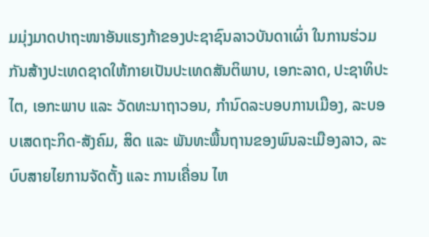ມມຸ່ງມາດປາຖະໜາອັນແຮງກ້າຂອງປະຊາຊົນລາວບັນດາເຜົ່າ ໃນການຮ່ວມກັນສ້າງປະເທດຊາດໃຫ້ກາຍເປັນປະເທດສັນຕິພາບ, ເອກະລາດ, ປະຊາທິປະໄຕ, ເອກະພາບ ແລະ ວັດທະນາຖາວອນ, ກຳນົດລະບອບການເມືອງ, ລະບອບເສດຖະກິດ-ສັງຄົມ, ສິດ ແລະ ພັນທະພື້ນຖານຂອງພົນລະເມືອງລາວ, ລະບົບສາຍໄຍການຈັດຕັ້ງ ແລະ ການເຄື່ອນ ໄຫ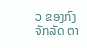ວ ຂອງກົງຈັກລັດ ຕາ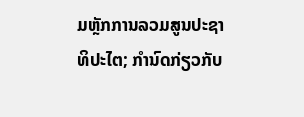ມຫຼັກການລວມສູນປະຊາທິປະໄຕ; ກຳນົດກ່ຽວກັບ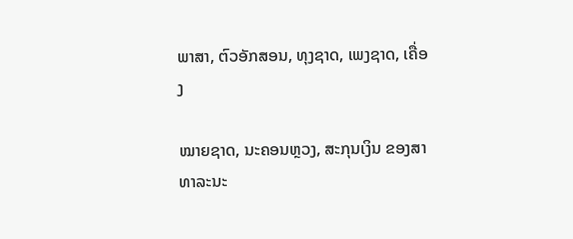ພາສາ, ຕົວອັກສອນ, ທຸງຊາດ, ເພງຊາດ, ເຄື່ອງ

ໝາຍຊາດ, ນະຄອນຫຼວງ, ສະກຸນເງິນ ຂອງສາທາລະນະ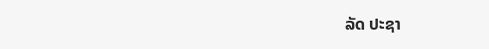ລັດ ປະຊາ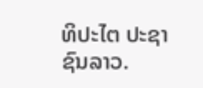ທິປະໄຕ ປະຊາຊົນລາວ.